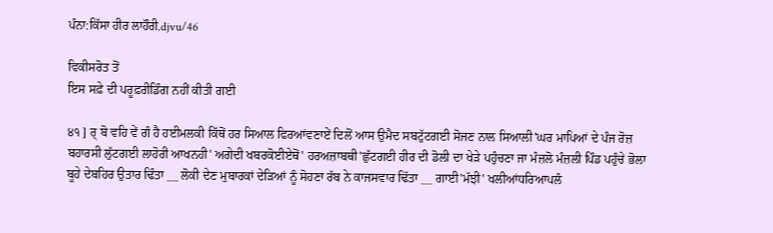ਪੰਨਾ:ਕਿੱਸਾ ਹੀਰ ਲਾਹੌਰੀ.djvu/46

ਵਿਕੀਸਰੋਤ ਤੋਂ
ਇਸ ਸਫ਼ੇ ਦੀ ਪਰੂਫ਼ਰੀਡਿੰਗ ਨਹੀਂ ਕੀਤੀ ਗਈ

੪੧ ] ਰ੍ ਬੋ ਵਹਿ ਵੇਂ ਗੰ ਹੈ ਹਈਮਲਕੀ ਕਿੱਥੋਂ ਹਰ ਸਿਆਲ ਫਿਰਆਂਵਣਾਏਂ ਦਿਲੋਂ ਆਸ ਉਮੈਦ ਸਬਟੁੱਟਗਈ ਸੋਜਣ ਨਾਲ ਸਿਆਲੀ'ਘਰ ਮਾਪਿਆਂ ਦੇ ਪੰਜ ਰੋਜ਼ ਬਹਾਰਸੀ ਲੁੱਟਗਈ ਲਾਹੋਰੀ ਆਖਨਹੀ' ਅਗੇਦੀ ਖਬਰਕੋਈਏਥੋਂ' ਹਰਅਜ਼ਾਬਥੀ'ਛੁੱਟਗਈ ਹੀਰ ਦੀ ਡੋਲੀ ਦਾ ਖੇੜੇ ਪਹੁੰਚਣਾ ਜਾ ਮੰਜ਼ਲੋ ਮੰਜ਼ਲੀ ਪਿੰਡ ਪਹੁੰਚੇ ਭੋਲਾ ਬੂਹੇ ਦੇਬਹਿਰ ਉਤਾਰ ਢਿੰਤਾ __ ਲੋਕੀ ਦੇਣ ਮੁਬਾਰਕਾਂ ਦੇੜਿਆਂ ਨੂੰ ਸੋਹਣਾ ਰੱਬ ਨੇ ਕਾਜਸਵਾਰ ਢਿੱਤਾ __ ਗਾਈ'ਮੱਝੀ' ਖਲੀਆਂਧਰਿਆਪਲੰ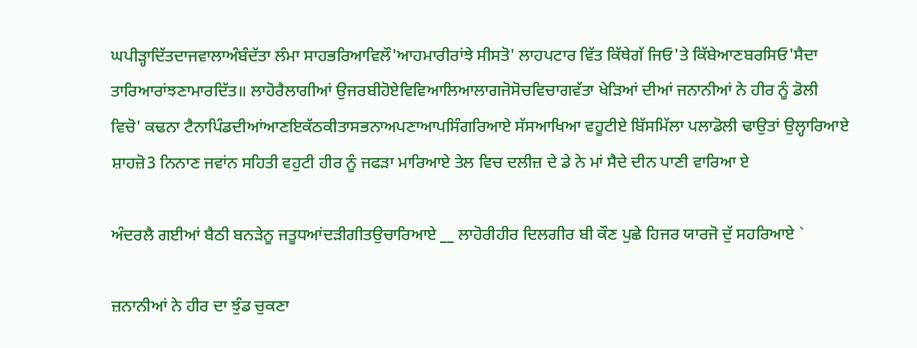ਘਪੀੜ੍ਹਾਦਿੱਤਦਾਜਵਾਲਾਅੰਬੰਦੱਤਾ ਲੰਮਾ ਸਾਹਭਰਿਆਵਿਲੌ'ਆਹਮਾਰੀਰਾਂਝੇ ਸੀਸਤੋ' ਲਾਹਪਟਾਰ ਵਿੱਤ ਕਿੱਥੇਗੱ ਜਿਓ'ਤੇ ਕਿੱਬੇਆਣਬਰਸਿਓ'ਸੈਦਾ ਤਾਰਿਆਰਾਂਝਣਾਮਾਰਦਿੱਤ॥ ਲਾਹੋਰੈਲਾਗੀਆਂ ਉਜਰਬੀਹੋਏਵਿਵਿਆਲਿਆਲਾਗਜੋਸੋਚਵਿਚਾਗਵੱਤਾ ਖੇੜਿਆਂ ਦੀਆਂ ਜਨਾਨੀਆਂ ਨੇ ਹੀਰ ਨੂੰ ਡੋਲੀ ਵਿਚੋ' ਕਢਨਾ ਟੈਨਾਪਿੰਡਦੀਆਂਆਣਇਕੱਠਕੀਤਾਸਭਨਾਅਪਣਾਆਪਸਿੰਗਰਿਆਏ ਸੱਸਆਖਿਆ ਵਹੂਟੀਏ ਬਿੱਸਮਿੱਲਾ ਪਲਾਡੋਲੀ ਢਾਉਤਾਂ ਉਲ੍ਹਾਰਿਆਏ ਸ਼ਾਹਜ਼ੋ3 ਨਿਨਾਣ ਜਵਾਂਨ ਸਹਿਤੀ ਵਹੁਟੀ ਹੀਰ ਨੂੰ ਜਫੜਾ ਮਾਰਿਆਏ ਤੇਲ ਵਿਚ ਦਲੀਜ਼ ਦੇ ਡੇ ਨੇ ਮਾਂ ਸੈਦੇ ਦੀਨ ਪਾਣੀ ਵਾਰਿਆ ਏ

ਅੰਦਰਲੈ ਗਈਆਂ ਬੈਠੀ ਬਨੜੇਨੂ ਜਤੂਧਆਂਦੜੀਗੀਤਉਚਾਰਿਆਏ __ ਲਾਹੋਰੀਹੀਰ ਦਿਲਗੀਰ ਬੀ ਕੌਣ ਪੁਛੇ ਹਿਜਰ ਯਾਰਜੋ ਦੁੱ ਸਹਰਿਆਏ `

ਜ਼ਨਾਨੀਆਂ ਨੇ ਹੀਰ ਦਾ ਝੁੰਡ ਚੁਕਣਾ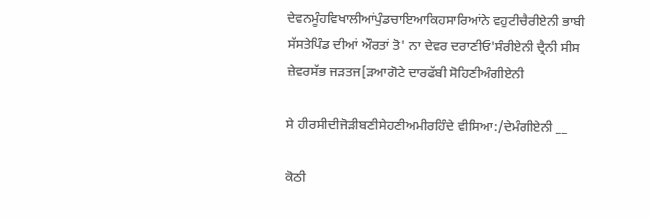ਦੇਵਨਮੂੰਹਵਿਖਾਲੀਆਂਪੁੰਡਚਾਇਆਕਿਹਸਾਰਿਆਂਨੇ ਵਹੁਟੀਚੈਰੀਏਨੀ ਭਾਬੀ ਸੱਸਤੇਪਿੰਡ ਦੀਆਂ ਔਰਤਾਂ ਤੋ' ਨਾ ਦੇਵਰ ਦਰਾਣੀਓ'ਸੰਰੀਏਨੀ ਦ੍ਰੈਨੀ ਸੀਸ ਜ਼ੇਵਰਸੱਭ ਜੜਤਜ[ੜਆਗੋਟੇ ਦਾਰਫੱਬੀ ਸੋਹਿਣੀਅੰਗੀਏਨੀ

ਸੇ ਹੀਰਸੀਦੀਜੋੜੀਬਣੀਸੇਹਣੀਅਮੀਰਹਿੰਦੇ ਵੀਸਿਆ:/ਦੇਮੰਗੀਏਨੀ __

ਕੋਠੀ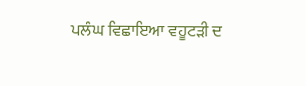ਪਲੰਘ ਵਿਛਾਇਆ ਵਹੂਟੜੀ ਦ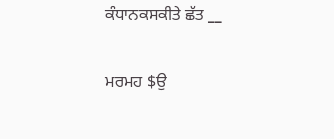ਕੰਧਾਨਕਸਕੀਤੇ ਛੱਤ __

ਮਰਮਹ $ਉ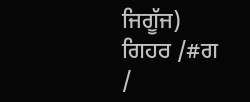ਜਿਗੂੱਜ) ਗਿਹਰ /#ਗ /